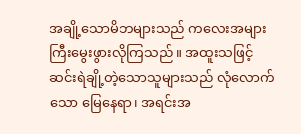အချို့သောမိဘများသည် ကလေးအများကြီးမွေးဖွားလိုကြသည်။ အထူးသဖြင့် ဆင်းရဲချို့တဲ့သောသူများသည် လုံလောက်သော မြေနေရာ၊ အရင်းအ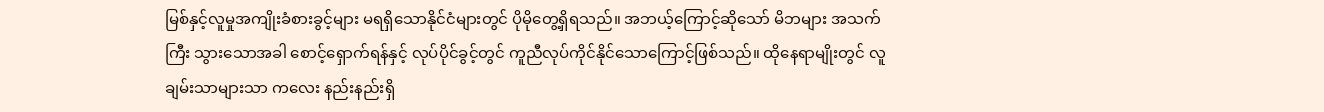မြစ်နှင့်လူမှုအကျိုးခံစားခွင့်များ မရရှိသောနိုင်ငံများတွင် ပိုမိုတွေ့ရှိရသည်။ အဘယ့်ကြောင့်ဆိုသော် မိဘများ အသက်ကြီး သွားသောအခါ စောင့်ရှောက်ရန်နှင့် လုပ်ပိုင်ခွင့်တွင် ကူညီလုပ်ကိုင်နိုင်သောကြောင့်ဖြစ်သည်။ ထိုနေရာမျိုးတွင် လူချမ်းသာများသာ ကလေး နည်းနည်းရှိ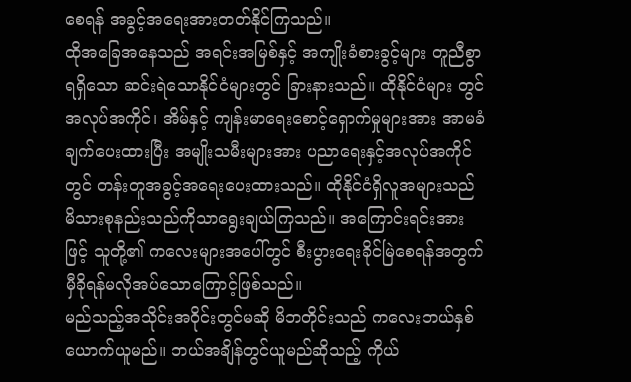စေရန် အခွင့်အရေးအားတတ်နိုင်ကြသည်။
ထိုအခြေအနေသည် အရင်းအမြစ်နှင့် အကျိုးခံစားခွင့်များ တူညီစွာရရှိသော ဆင်းရဲသောနိုင်ငံများတွင် ခြားနားသည်။ ထိုနိုင်ငံများ တွင် အလုပ်အကိုင်၊ အိမ်နှင့် ကျန်းမာရေးစောင့်ရှောက်မှုများအား အာမခံချက်ပေးထားပြီး အမျိုးသမီးများအား ပညာရေးနှင့်အလုပ်အကိုင်တွင် တန်းတူအခွင့်အရေးပေးထားသည်။ ထိုနိုင်ငံရှိလူအများသည် မိသားစုနည်းသည်ကိုသာရွေးချယ်ကြသည်။ အကြောင်းရင်းအားဖြင့် သူတို့၏ ကလေးများအပေါ်တွင် စီးပွားရေးခိုင်မြဲစေရန်အတွက် မှီခိုရန်မလိုအပ်သောကြောင့်ဖြစ်သည်။
မည်သည့်အသိုင်းအဝိုင်းတွင်မဆို မိဘတိုင်းသည် ကလေးဘယ်နှစ်ယောက်ယူမည်။ ဘယ်အချိန်တွင်ယူမည်ဆိုသည့် ကိုယ်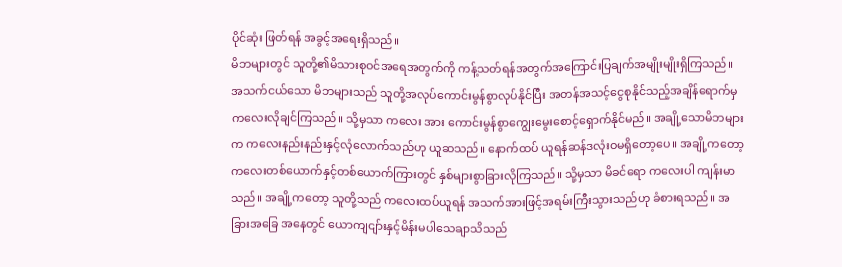ပိုင်ဆုံး ဖြတ်ရန် အခွင့်အရေးရှိသည်။
မိဘများတွင် သူတို့၏မိသားစုဝင်အရေအတွက်ကို ကန့်သတ်ရန်အတွက်အကြောင်းပြချက်အမျိုးမျိုးရှိကြသည်။ အသက်ငယ်သော မိဘများသည် သူတို့အလုပ်ကောင်းမွန်စွာလုပ်နိုင်ပြီး အတန်အသင့်ငွေစုနိုင်သည့်အချိန်ရောက်မှ ကလေးလိုချင်ကြသည်။ သို့မှသာ ကလေး အား ကောင်းမွန်စွာကျွေးမွေးစောင့်ရှောက်နိုင်မည်။ အချို့သောမိဘများက ကလေးနည်းနည်းနှင့်လုံလောက်သည်ဟု ယူဆသည်။ နောက်ထပ် ယူရန်ဆန်ဒလုံးဝမရှိတော့ပေ။ အချို့ကတော့ ကလေးတစ်ယောက်နှင့်တစ်ယောက်ကြားတွင် နှစ်များစွာခြားလိုကြသည်။ သို့မှသာ မိခင်ရော ကလေးပါ ကျန်းမာသည်။ အချို့ကတော့ သူတို့သည် ကလေးထပ်ယူရန် အသက်အားဖြင့်အရမ်းကြီးသွားသည်ဟု ခံစားရသည်။ အခြားအခြေ အနေတွင် ယောကျငျာ်းနှင့်မိန်းမပါသေချာသိသည်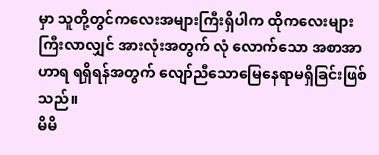မှာ သူတို့တွင်ကလေးအများကြီးရှိပါက ထိုကလေးများကြီးလာလျှင် အားလုံးအတွက် လုံ လောက်သော အစာအာဟာရ ရရှိရန်အတွက် လျော်ညီသောမြေနေရာမရှိခြင်းဖြစ်သည်။
မိမိ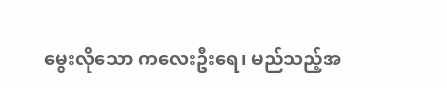မွေးလိုသော ကလေးဦးရေ၊ မည်သည့်အ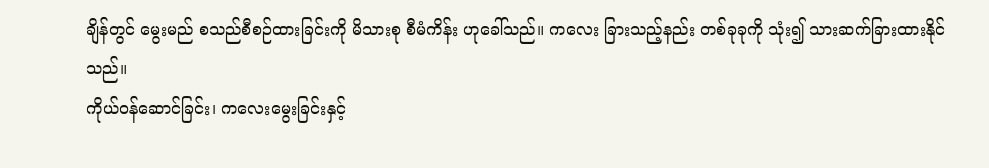ချိန်တွင် မွေးမည် စသည်စီစဉ်ထားခြင်းကို မိသားစု စီမံကိန်း ဟုခေါ်သည်။ ကလေး ခြားသည့်နည်း တစ်ခုခုကို သုံး၍ သားဆက်ခြားထားနိုင်သည်။
ကိုယ်ဝန်ဆောင်ခြင်း၊ ကလေးမွေးခြင်းနှင့်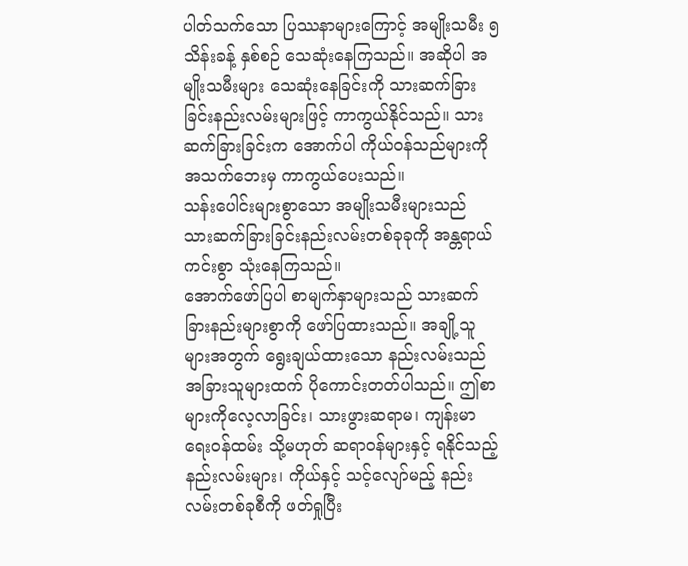ပါတ်သက်သော ပြဿနာများကြောင့် အမျိုးသမီး ၅ သိန်းခန့် နှစ်စဉ် သေဆုံးနေကြသည်။ အဆိုပါ အမျိုးသမီးများ သေဆုံးနေခြင်းကို သားဆက်ခြားခြင်းနည်းလမ်းများဖြင့် ကာကွယ်နိုင်သည်။ သားဆက်ခြားခြင်းက အောက်ပါ ကိုယ်ဝန်သည်များကို အသက်ဘေးမှ ကာကွယ်ပေးသည်။
သန်းပေါင်းများစွာသော အမျိုးသမီးများသည် သားဆက်ခြားခြင်းနည်းလမ်းတစ်ခုခုကို အန္တရာယ်ကင်းစွာ သုံးနေကြသည်။
အောက်ဖော်ပြပါ စာမျက်နှာများသည် သားဆက်ခြားနည်းများစွာကို ဖော်ပြထားသည်။ အချို့သူများအတွက် ရွေးချယ်ထားသော နည်းလမ်းသည် အခြားသူများထက် ပိုကောင်းတတ်ပါသည်။ ဤစာများကိုလေ့လာခြင်း၊ သားဖွားဆရာမ၊ ကျန်းမာရေးဝန်ထမ်း သို့မဟုတ် ဆရာဝန်များနှင့် ရနိုင်သည့်နည်းလမ်းများ၊ ကိုယ်နှင့် သင့်လျော်မည့် နည်းလမ်းတစ်ခုစီကို ဖတ်ရှုပြီး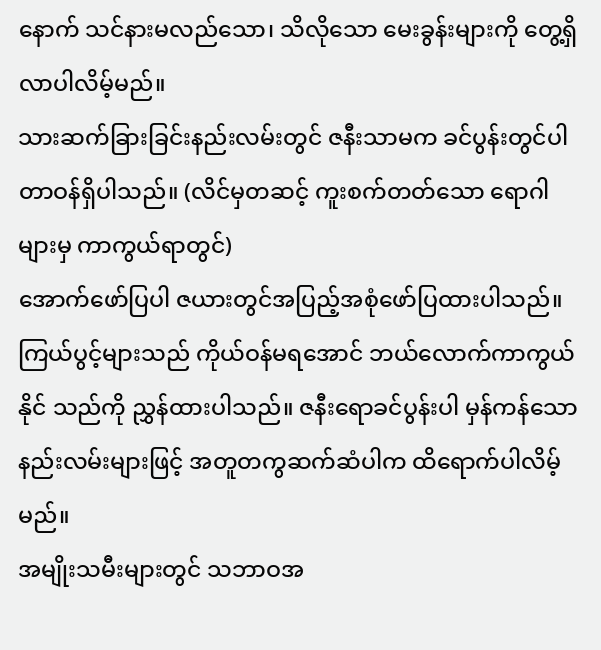နောက် သင်နားမလည်သော၊ သိလိုသော မေးခွန်းများကို တွေ့ရှိလာပါလိမ့်မည်။
သားဆက်ခြားခြင်းနည်းလမ်းတွင် ဇနီးသာမက ခင်ပွန်းတွင်ပါတာဝန်ရှိပါသည်။ (လိင်မှတဆင့် ကူးစက်တတ်သော ရောဂါများမှ ကာကွယ်ရာတွင်)
အောက်ဖော်ပြပါ ဇယားတွင်အပြည့်အစုံဖော်ပြထားပါသည်။ ကြယ်ပွင့်များသည် ကိုယ်ဝန်မရအောင် ဘယ်လောက်ကာကွယ်နိုင် သည်ကို ညွှန်ထားပါသည်။ ဇနီးရောခင်ပွန်းပါ မှန်ကန်သောနည်းလမ်းများဖြင့် အတူတကွဆက်ဆံပါက ထိရောက်ပါလိမ့်မည်။
အမျိုးသမီးများတွင် သဘာဝအ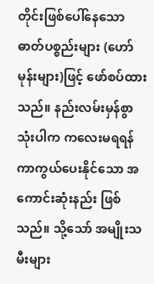တိုင်းဖြစ်ပေါ်နေသော ဓာတ်ပစ္စည်းများ (ဟော်မုန်းများ)ဖြင့် ဖော်စပ်ထားသည်။ နည်းလမ်းမှန်စွာ သုံးပါက ကလေးမရရန် ကာကွယ်ပေးနိုင်သော အကောင်းဆုံးနည်း ဖြစ်သည်။ သို့သော် အမျိုးသမီးများ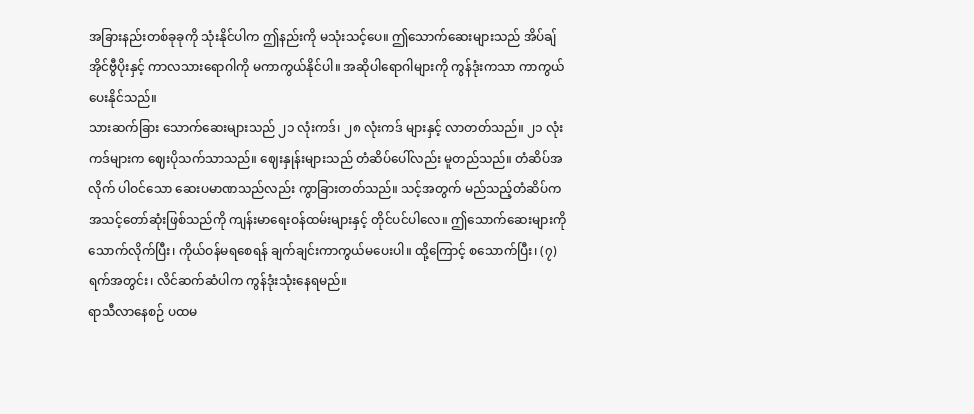အခြားနည်းတစ်ခုခုကို သုံးနိုင်ပါက ဤနည်းကို မသုံးသင့်ပေ။ ဤသောက်ဆေးများသည် အိပ်ချ်အိုင်ဗွီပိုးနှင့် ကာလသားရောဂါကို မကာကွယ်နိုင်ပါ။ အဆိုပါရောဂါများကို ကွန်ဒုံးကသာ ကာကွယ်ပေးနိုင်သည်။
သားဆက်ခြား သောက်ဆေးများသည် ၂၁ လုံးကဒ်၊ ၂၈ လုံးကဒ် များနှင့် လာတတ်သည်။ ၂၁ လုံးကဒ်များက ဈေးပိုသက်သာသည်။ ဈေးနှုန်းများသည် တံဆိပ်ပေါ်လည်း မူတည်သည်။ တံဆိပ်အလိုက် ပါဝင်သော ဆေးပမာဏသည်လည်း ကွာခြားတတ်သည်။ သင့်အတွက် မည်သည့်တံဆိပ်က အသင့်တော်ဆုံးဖြစ်သည်ကို ကျန်းမာရေးဝန်ထမ်းများနှင့် တိုင်ပင်ပါလေ။ ဤသောက်ဆေးများကို သောက်လိုက်ပြီး၊ ကိုယ်ဝန်မရစေရန် ချက်ချင်းကာကွယ်မပေးပါ။ ထို့ကြောင့် စသောက်ပြီး၊ (၇) ရက်အတွင်း၊ လိင်ဆက်ဆံပါက ကွန်ဒုံးသုံးနေရမည်။
ရာသီလာနေစဉ် ပထမ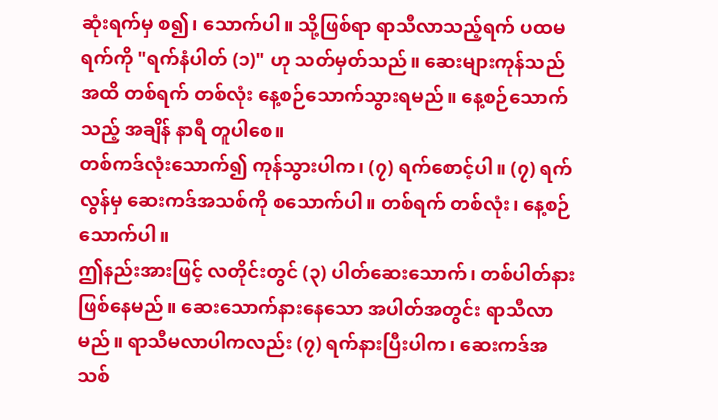ဆုံးရက်မှ စ၍၊ သောက်ပါ။ သို့ဖြစ်ရာ ရာသီလာသည့်ရက် ပထမရက်ကို "ရက်နံပါတ် (၁)" ဟု သတ်မှတ်သည်။ ဆေးများကုန်သည်အထိ တစ်ရက် တစ်လုံး နေ့စဉ်သောက်သွားရမည်။ နေ့စဉ်သောက်သည့် အချိန် နာရီ တူပါစေ။
တစ်ကဒ်လုံးသောက်၍ ကုန်သွားပါက၊ (၇) ရက်စောင့်ပါ။ (၇) ရက်လွန်မှ ဆေးကဒ်အသစ်ကို စသောက်ပါ။ တစ်ရက် တစ်လုံး၊ နေ့စဉ် သောက်ပါ။
ဤနည်းအားဖြင့် လတိုင်းတွင် (၃) ပါတ်ဆေးသောက်၊ တစ်ပါတ်နား ဖြစ်နေမည်။ ဆေးသောက်နားနေသော အပါတ်အတွင်း ရာသီလာမည်။ ရာသီမလာပါကလည်း (၇) ရက်နားပြီးပါက၊ ဆေးကဒ်အသစ်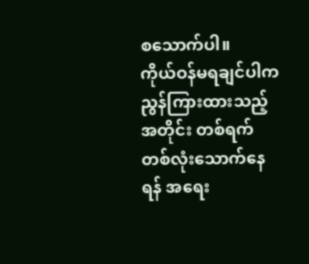စသောက်ပါ။
ကိုယ်ဝန်မရချင်ပါက ညွန်ကြားထားသည့်အတိုင်း တစ်ရက် တစ်လုံးသောက်နေရန် အရေး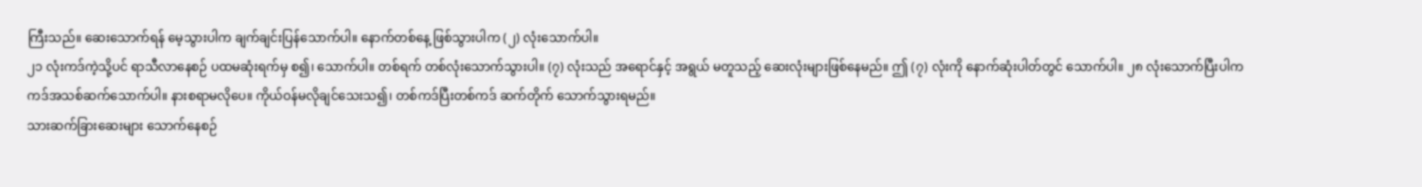ကြီးသည်။ ဆေးသောက်ရန် မေ့သွားပါက ချက်ချင်းပြန်သောက်ပါ။ နောက်တစ်နေ့ ဖြစ်သွားပါက (၂) လုံးသောက်ပါ။
၂၁ လုံးကဒ်ကဲ့သို့ပင် ရာသီလာနေစဉ် ပထမဆုံးရက်မှ စ၍၊ သောက်ပါ။ တစ်ရက် တစ်လုံးသောက်သွားပါ။ (၇) လုံးသည် အရောင်နှင့် အရွယ် မတူသည့် ဆေးလုံးများဖြစ်နေမည်။ ဤ (၇) လုံးကို နောက်ဆုံးပါတ်တွင် သောက်ပါ။ ၂၈ လုံးသောက်ပြီးပါက ကဒ်အသစ်ဆက်သောက်ပါ။ နားစရာမလိုပေ။ ကိုယ်ဝန်မလိုချင်သေးသ၍၊ တစ်ကဒ်ပြီးတစ်ကဒ် ဆက်တိုက် သောက်သွားရမည်။
သားဆက်ခြားဆေးများ သောက်နေစဉ်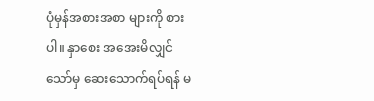ပုံမှန်အစားအစာ များကို စားပါ။ နှာစေး အအေးမိလျှင်သော်မှ ဆေးသောက်ရပ်ရန် မ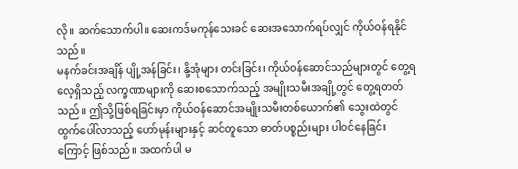လို။ ဆက်သောက်ပါ။ ဆေးကဒ်မကုန်သေးခင် ဆေးအသောက်ရပ်လျှင် ကိုယ်ဝန်ရနိုင်သည်။
မနက်ခင်းအချိန် ပျို့အန်ခြင်း၊ နို့အုံများ တင်းခြင်း၊ ကိုယ်ဝန်ဆောင်သည်များတွင် တွေ့ရလေ့ရှိသည့် လက္ခဏာများကို ဆေးစသောက်သည့် အမျိုးသမီးအချို့တွင် တွေ့ရတတ်သည်။ ဤသို့ဖြစ်ရခြင်းမှာ ကိုယ်ဝန်ဆောင်အမျိုးသမီးတစ်ယောက်၏ သွေးထဲတွင် ထွက်ပေါ်လာသည့် ဟော်မုန်းများနှင့် ဆင်တူသော ဓာတ်ပစ္စည်းများ ပါဝင်နေခြင်းကြောင့် ဖြစ်သည်။ အထက်ပါ မ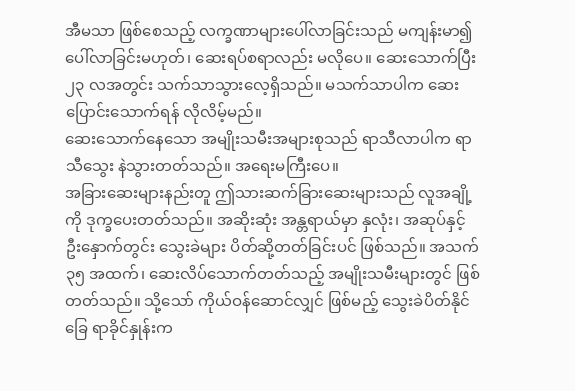အီမသာ ဖြစ်စေသည့် လက္ခဏာများပေါ်လာခြင်းသည် မကျန်းမာ၍ ပေါ်လာခြင်းမဟုတ်၊ ဆေးရပ်စရာလည်း မလိုပေ။ ဆေးသောက်ပြီး ၂၃ လအတွင်း သက်သာသွားလေ့ရှိသည်။ မသက်သာပါက ဆေးပြောင်းသောက်ရန် လိုလိမ့်မည်။
ဆေးသောက်နေသော အမျိုးသမီးအများစုသည် ရာသီလာပါက ရာသီသွေး နဲသွားတတ်သည်။ အရေးမကြီးပေ။
အခြားဆေးများနည်းတူ ဤသားဆက်ခြားဆေးများသည် လူအချို့ကို ဒုက္ခပေးတတ်သည်။ အဆိုးဆုံး အန္တရာယ်မှာ နှလုံး၊ အဆုပ်နှင့် ဦးနှောက်တွင်း သွေးခဲများ ပိတ်ဆို့တတ်ခြင်းပင် ဖြစ်သည်။ အသက် ၃၅ အထက်၊ ဆေးလိပ်သောက်တတ်သည့် အမျိုးသမီးများတွင် ဖြစ်တတ်သည်။ သို့သော် ကိုယ်ဝန်ဆောင်လျှင် ဖြစ်မည့် သွေးခဲပိတ်နိုင်ခြေ ရာခိုင်နှုန်းက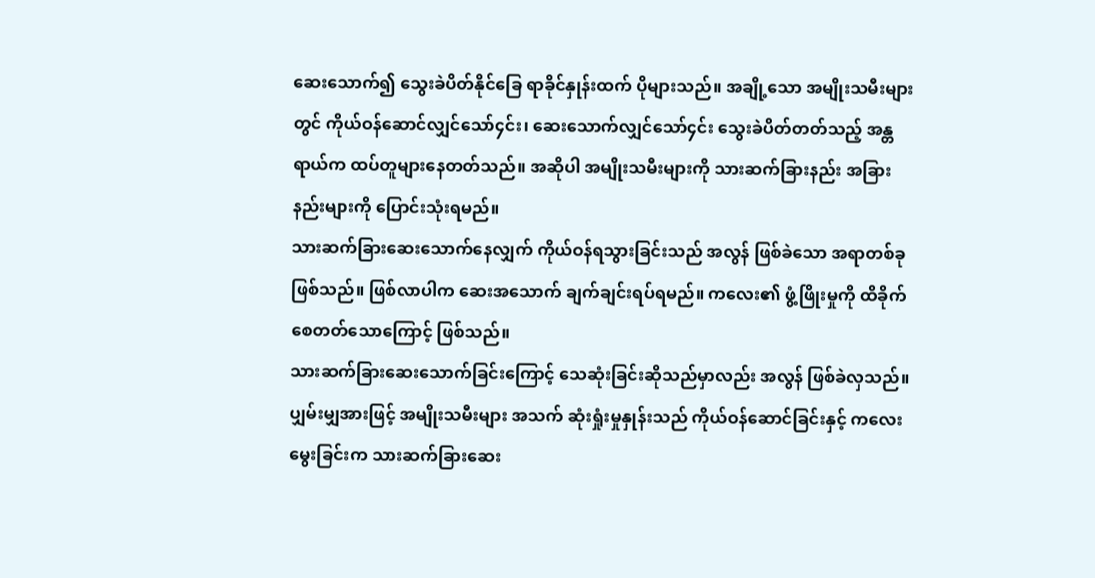ဆေးသောက်၍ သွေးခဲပိတ်နိုင်ခြေ ရာခိုင်နှုန်းထက် ပိုများသည်။ အချို့သော အမျိုးသမီးများတွင် ကိုယ်ဝန်ဆောင်လျှင်သော်၄င်း၊ ဆေးသောက်လျှင်သော်၄င်း သွေးခဲပိတ်တတ်သည့် အန္တရာယ်က ထပ်တူများနေတတ်သည်။ အဆိုပါ အမျိုးသမီးများကို သားဆက်ခြားနည်း အခြားနည်းများကို ပြောင်းသုံးရမည်။
သားဆက်ခြားဆေးသောက်နေလျှက် ကိုယ်ဝန်ရသွားခြင်းသည် အလွန် ဖြစ်ခဲသော အရာတစ်ခု ဖြစ်သည်။ ဖြစ်လာပါက ဆေးအသောက် ချက်ချင်းရပ်ရမည်။ ကလေး၏ ဖွံ့ဖြိုးမှုကို ထိခိုက်စေတတ်သောကြောင့် ဖြစ်သည်။
သားဆက်ခြားဆေးသောက်ခြင်းကြောင့် သေဆုံးခြင်းဆိုသည်မှာလည်း အလွန် ဖြစ်ခဲလှသည်။ ပျှမ်းမျှအားဖြင့် အမျိုးသမီးများ အသက် ဆုံးရှုံးမှုနှုန်းသည် ကိုယ်ဝန်ဆောင်ခြင်းနှင့် ကလေးမွေးခြင်းက သားဆက်ခြားဆေး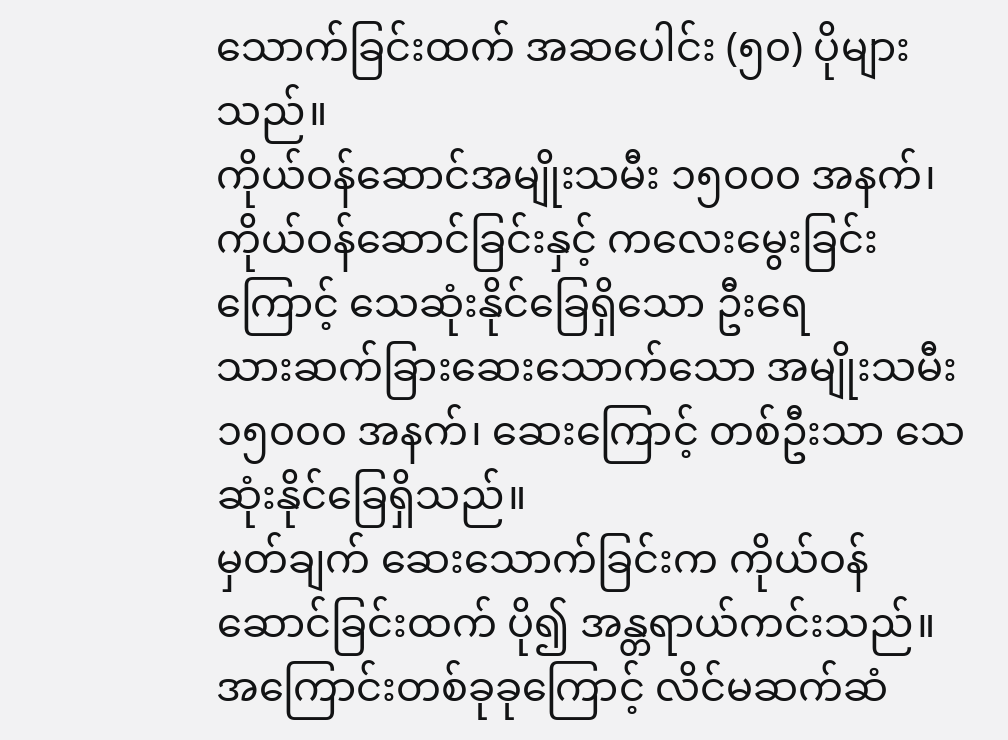သောက်ခြင်းထက် အဆပေါင်း (၅၀) ပိုများသည်။
ကိုယ်ဝန်ဆောင်အမျိုးသမီး ၁၅၀၀၀ အနက်၊ ကိုယ်ဝန်ဆောင်ခြင်းနှင့် ကလေးမွေးခြင်းကြောင့် သေဆုံးနိုင်ခြေရှိသော ဦးရေ
သားဆက်ခြားဆေးသောက်သော အမျိုးသမီး ၁၅၀၀၀ အနက်၊ ဆေးကြောင့် တစ်ဦးသာ သေဆုံးနိုင်ခြေရှိသည်။
မှတ်ချက် ဆေးသောက်ခြင်းက ကိုယ်ဝန်ဆောင်ခြင်းထက် ပို၍ အန္တရာယ်ကင်းသည်။
အကြောင်းတစ်ခုခုကြောင့် လိင်မဆက်ဆံ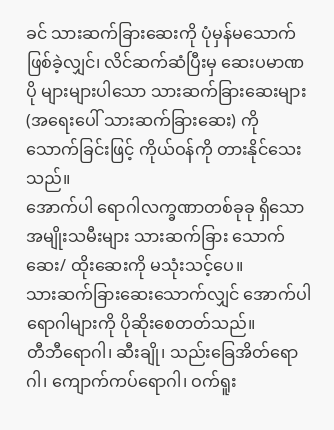ခင် သားဆက်ခြားဆေးကို ပုံမှန်မသောက်ဖြစ်ခဲ့လျှင်၊ လိင်ဆက်ဆံပြီးမှ ဆေးပမာဏပို များများပါသော သားဆက်ခြားဆေးများ (အရေးပေါ် သားဆက်ခြားဆေး) ကို သောက်ခြင်းဖြင့် ကိုယ်ဝန်ကို တားနိုင်သေးသည်။
အောက်ပါ ရောဂါလက္ခဏာတစ်ခုခု ရှိသော အမျိုးသမီးများ သားဆက်ခြား သောက်ဆေး/ ထိုးဆေးကို မသုံးသင့်ပေ။
သားဆက်ခြားဆေးသောက်လျှင် အောက်ပါ ရောဂါများကို ပိုဆိုးစေတတ်သည်။
တီဘီရောဂါ၊ ဆီးချို၊ သည်းခြေအိတ်ရောဂါ၊ ကျောက်ကပ်ရောဂါ၊ ဝက်ရူး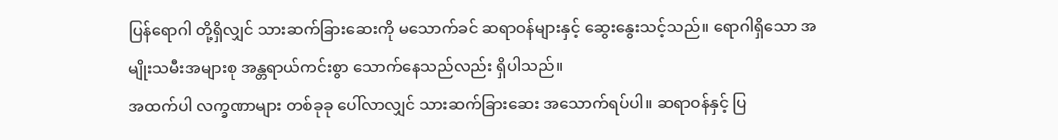ပြန်ရောဂါ တို့ရှိလျှင် သားဆက်ခြားဆေးကို မသောက်ခင် ဆရာဝန်များနှင့် ဆွေးနွေးသင့်သည်။ ရောဂါရှိသော အမျိုးသမီးအများစု အန္တရာယ်ကင်းစွာ သောက်နေသည်လည်း ရှိပါသည်။
အထက်ပါ လက္ခဏာများ တစ်ခုခု ပေါ်လာလျှင် သားဆက်ခြားဆေး အသောက်ရပ်ပါ။ ဆရာဝန်နှင့် ပြ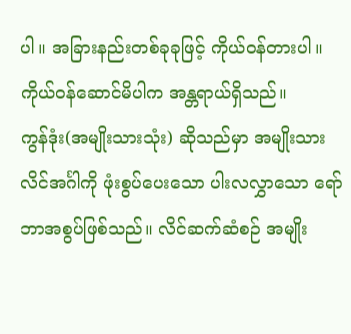ပါ။ အခြားနည်းတစ်ခုခုဖြင့် ကိုယ်ဝန်တားပါ။ ကိုယ်ဝန်ဆောင်မိပါက အန္တရာယ်ရှိသည်။
ကွန်ဒုံး(အမျိုးသားသုံး) ဆိုသည်မှာ အမျိုးသား လိင်အင်္ဂါကို ဖုံးစွပ်ပေးသော ပါးလလွှာသော ရော်ဘာအစွပ်ဖြစ်သည်။ လိင်ဆက်ဆံစဉ် အမျိုး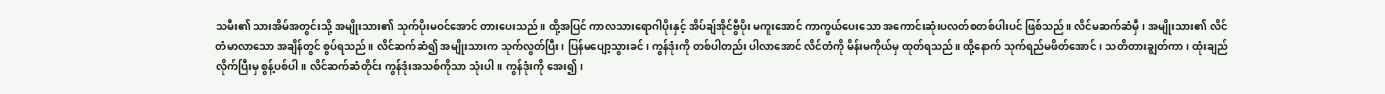သမီး၏ သားအိမ်အတွင်းသို့ အမျိုးသား၏ သုက်ပိုးမဝင်အောင် တားပေးသည်။ ထို့အပြင် ကာလသားရောဂါပိုးနှင့် အိပ်ချ်အိုင်ဗွီပိုး မကူးအောင် ကာကွယ်ပေးသော အကောင်းဆုံးပလတ်စတစ်ပါးပင် ဖြစ်သည်။ လိင်မဆက်ဆံမှီ၊ အမျိုးသား၏ လိင်တံမာလာသော အချိန်တွင် စွပ်ရသည်။ လိင်ဆက်ဆံ၍ အမျိုးသားက သုက်လွတ်ပြီး၊ ပြန်မပျော့သွားခင်၊ ကွန်ဒုံးကို တစ်ပါတည်း ပါလာအောင် လိင်တံကို မိန်းမကိုယ်မှ ထုတ်ရသည်။ ထို့နောက် သုက်ရည်မဖိတ်အောင်၊ သတိတားချွတ်ကာ၊ ထုံးချည်လိုက်ပြီးမှ စွန့်ပစ်ပါ။ လိင်ဆက်ဆံတိုင်း ကွန်ဒုံးအသစ်ကိုသာ သုံးပါ။ ကွန်ဒုံးကို အေး၍၊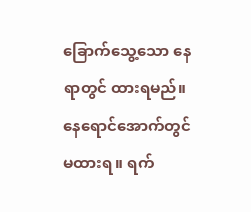ခြောက်သွေ့သော နေရာတွင် ထားရမည်။ နေရောင်အောက်တွင် မထားရ။ ရက်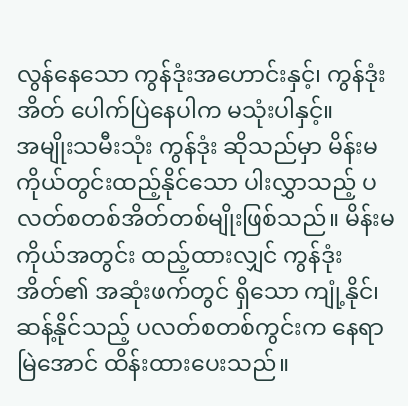လွန်နေသော ကွန်ဒုံးအဟောင်းနှင့်၊ ကွန်ဒုံးအိတ် ပေါက်ပြဲနေပါက မသုံးပါနှင့်။
အမျိုးသမီးသုံး ကွန်ဒုံး ဆိုသည်မှာ မိန်းမကိုယ်တွင်းထည့်နိုင်သော ပါးလွှာသည့် ပလတ်စတစ်အိတ်တစ်မျိုးဖြစ်သည်။ မိန်းမကိုယ်အတွင်း ထည့်ထားလျှင် ကွန်ဒုံးအိတ်၏ အဆုံးဖက်တွင် ရှိသော ကျုံ့နိုင်၊ ဆန့်နိုင်သည့် ပလတ်စတစ်ကွင်းက နေရာမြဲအောင် ထိန်းထားပေးသည်။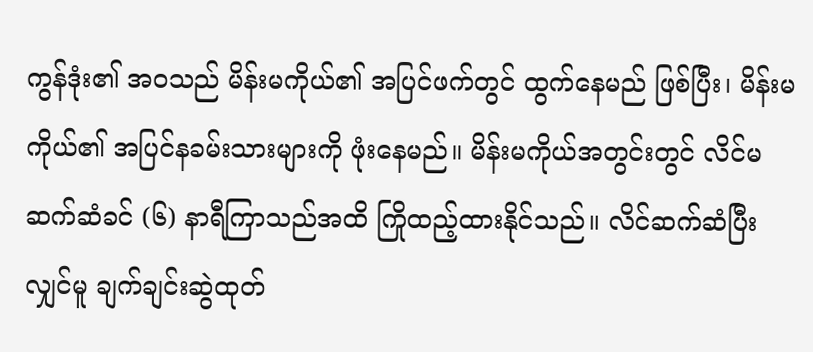ကွန်ဒုံး၏ အဝသည် မိန်းမကိုယ်၏ အပြင်ဖက်တွင် ထွက်နေမည် ဖြစ်ပြီး၊ မိန်းမကိုယ်၏ အပြင်နခမ်းသားများကို ဖုံးနေမည်။ မိန်းမကိုယ်အတွင်းတွင် လိင်မဆက်ဆံခင် (၆) နာရီကြာသည်အထိ ကြိုထည့်ထားနိုင်သည်။ လိင်ဆက်ဆံပြီးလျှင်မူ ချက်ချင်းဆွဲထုတ်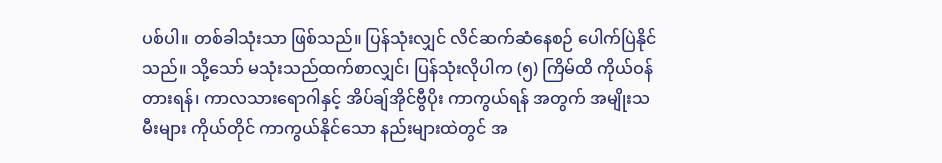ပစ်ပါ။ တစ်ခါသုံးသာ ဖြစ်သည်။ ပြန်သုံးလျှင် လိင်ဆက်ဆံနေစဉ် ပေါက်ပြဲနိုင်သည်။ သို့သော် မသုံးသည်ထက်စာလျှင်၊ ပြန်သုံးလိုပါက (၅) ကြိမ်ထိ ကိုယ်ဝန်တားရန်၊ ကာလသားရောဂါနှင့် အိပ်ချ်အိုင်ဗွီပိုး ကာကွယ်ရန် အတွက် အမျိုးသမီးများ ကိုယ်တိုင် ကာကွယ်နိုင်သော နည်းများထဲတွင် အ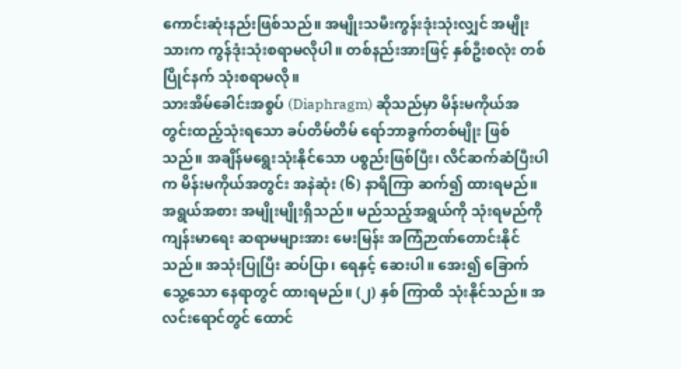ကောင်းဆုံးနည်းဖြစ်သည်။ အမျိုးသမီးကွန်းဒုံးသုံးလျှင် အမျိုးသားက ကွန်ဒုံးသုံးစရာမလိုပါ။ တစ်နည်းအားဖြင့် နှစ်ဦးစလုံး တစ်ပြိုင်နက် သုံးစရာမလို။
သားအိမ်ခေါင်းအစွပ် (Diaphragm) ဆိုသည်မှာ မိန်းမကိုယ်အတွင်းထည့်သုံးရသော ခပ်တိမ်တိမ် ရော်ဘာခွက်တစ်မျိုး ဖြစ်သည်။ အချိန်မရွေးသုံးနိုင်သော ပစ္စည်းဖြစ်ပြီး၊ လိင်ဆက်ဆံပြီးပါက မိန်းမကိုယ်အတွင်း အနဲဆုံး (၆) နာရီကြာ ဆက်၍ ထားရမည်။ အရွယ်အစား အမျိုးမျိုးရှိသည်။ မည်သည့်အရွယ်ကို သုံးရမည်ကို ကျန်းမာရေး ဆရာမများအား မေးမြန်း အကြံဉာဏ်တောင်းနိုင်သည်။ အသုံးပြုပြီး ဆပ်ပြာ၊ ရေနှင့် ဆေးပါ။ အေး၍ ခြောက်သွေ့သော နေရာတွင် ထားရမည်။ (၂) နှစ် ကြာထိ သုံးနိုင်သည်။ အလင်းရောင်တွင် ထောင်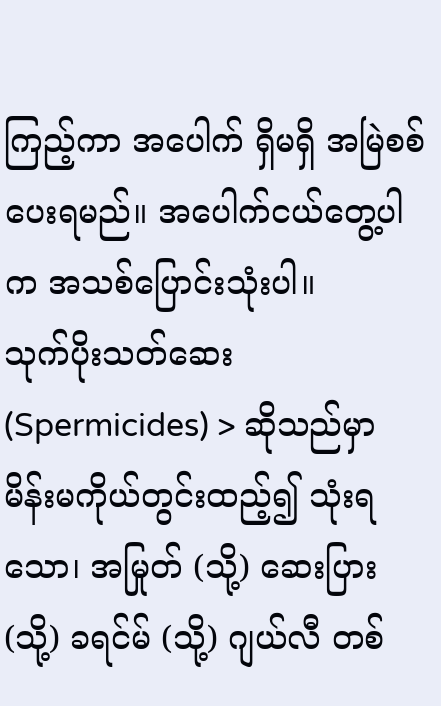ကြည့်ကာ အပေါက် ရှိမရှိ အမြဲစစ်ပေးရမည်။ အပေါက်ငယ်တွေ့ပါက အသစ်ပြောင်းသုံးပါ။
သုက်ပိုးသတ်ဆေး (Spermicides) > ဆိုသည်မှာ မိန်းမကိုယ်တွင်းထည့်၍ သုံးရသော၊ အမြုတ် (သို့) ဆေးပြား (သို့) ခရင်မ် (သို့) ဂျယ်လီ တစ်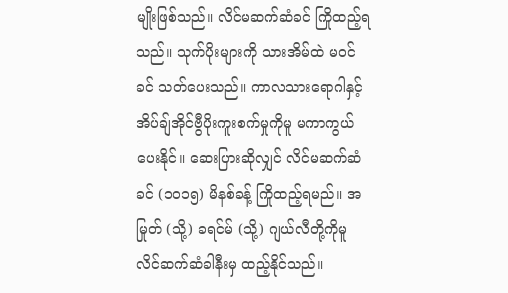မျိုးဖြစ်သည်။ လိင်မဆက်ဆံခင် ကြိုထည့်ရသည်။ သုက်ပိုးများကို သားအိမ်ထဲ မဝင်ခင် သတ်ပေးသည်။ ကာလသားရောဂါနှင့် အိပ်ချ်အိုင်ဗွီပိုးကူးစက်မှုကိုမူ မကာကွယ်ပေးနိုင်။ ဆေးပြားဆိုလျှင် လိင်မဆက်ဆံခင် (၁၀၁၅) မိနစ်ခန့် ကြိုထည့်ရမည်။ အမြုတ် (သို့) ခရင်မ် (သို့) ဂျယ်လီတို့ကိုမူ လိင်ဆက်ဆံခါနီးမှ ထည့်နိုင်သည်။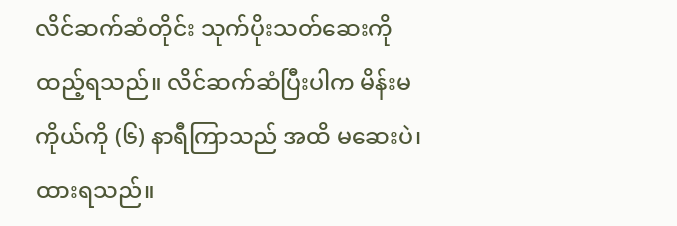လိင်ဆက်ဆံတိုင်း သုက်ပိုးသတ်ဆေးကို ထည့်ရသည်။ လိင်ဆက်ဆံပြီးပါက မိန်းမကိုယ်ကို (၆) နာရီကြာသည် အထိ မဆေးပဲ၊ ထားရသည်။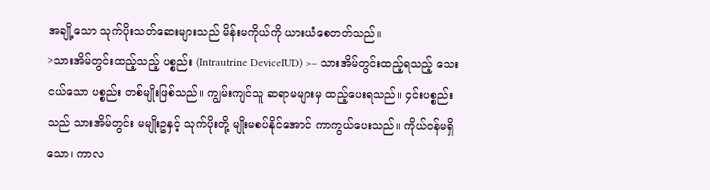အချို့သော သုက်ပိုးသတ်ဆေးများသည် မိန်းမကိုယ်ကို ယားယံစေတတ်သည်။
>သားအိမ်တွင်းထည့်သည့် ပစ္စည်း (Intrautrine DeviceIUD) >– သားအိမ်တွင်းထည့်ရသည့် သေးငယ်သော ပစ္စည်း တစ်မျိုးဖြစ်သည်။ ကျွမ်းကျင်သူ ဆရာမများမှ ထည့်ပေးရသည်။ ၄င်းပစ္စည်းသည် သားအိမ်တွင်း မမျိုးဥနှင့် သုက်ပိုးတို့ မျိုးမစပ်နိုင်အောင် ကာကွယ်ပေးသည်။ ကိုယ်ဝန်မရှိသော၊ ကာလ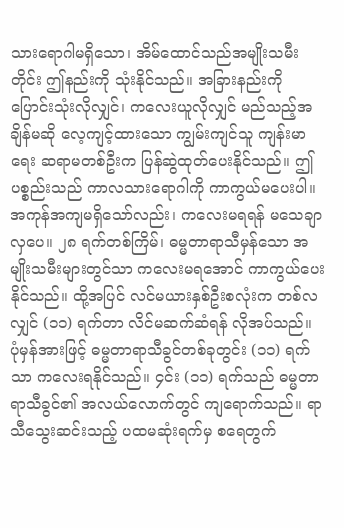သားရောဂါမရှိသော၊ အိမ်ထောင်သည်အမျိုးသမီးတိုင်း ဤနည်းကို သုံးနိုင်သည်။ အခြားနည်းကို ပြောင်းသုံးလိုလျှင်၊ ကလေးယူလိုလျှင် မည်သည့်အချိန်မဆို လေ့ကျင့်ထားသော ကျွမ်းကျင်သူ ကျန်းမာရေး ဆရာမတစ်ဦးက ပြန်ဆွဲထုတ်ပေးနိုင်သည်။ ဤပစ္စည်းသည် ကာလသားရောဂါကို ကာကွယ်မပေးပါ။
အကုန်အကျမရှိသော်လည်း၊ ကလေးမရရန် မသေချာလှပေ။ ၂၈ ရက်တစ်ကြိမ်၊ ဓမ္မတာရာသီမှန်သော အမျိုးသမီးများတွင်သာ ကလေးမရအောင် ကာကွယ်ပေးနိုင်သည်။ ထို့အပြင် လင်မယားနှစ်ဦးစလုံးက တစ်လလျှင် (၁၁) ရက်တာ လိင်မဆက်ဆံရန် လိုအပ်သည်။
ပုံမှန်အားဖြင့် ဓမ္မတာရာသီခွင်တစ်ခုတွင်း (၁၁) ရက်သာ ကလေးရနိုင်သည်။ ၄င်း (၁၁) ရက်သည် ဓမ္မတာရာသီခွင်၏ အလယ်လောက်တွင် ကျရောက်သည်။ ရာသီသွေးဆင်းသည့် ပထမဆုံးရက်မှ စရေတွက်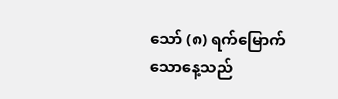သော် (၈) ရက်မြောက်သောနေ့သည်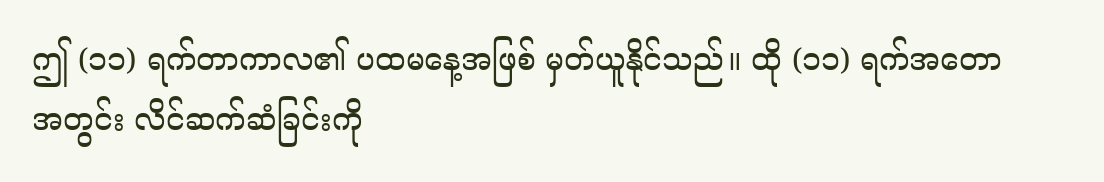ဤ (၁၁) ရက်တာကာလ၏ ပထမနေ့အဖြစ် မှတ်ယူနိုင်သည်။ ထို (၁၁) ရက်အတောအတွင်း လိင်ဆက်ဆံခြင်းကို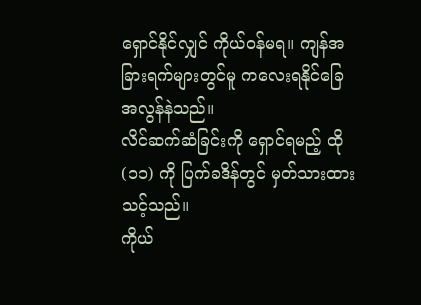ရှောင်နိုင်လျှင် ကိုယ်ဝန်မရ။ ကျန်အခြားရက်များတွင်မူ ကလေးရနိုင်ခြေ အလွန်နဲသည်။
လိင်ဆက်ဆံခြင်းကို ရှောင်ရမည့် ထို (၁၁) ကို ပြက်ခဒိန်တွင် မှတ်သားထားသင့်သည်။
ကိုယ်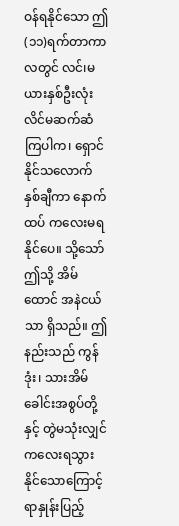ဝန်ရနိုင်သော ဤ (၁၁)ရက်တာကာလတွင် လင်၊မယားနှစ်ဦးလုံး လိင်မဆက်ဆံကြပါက၊ ရှောင်နိုင်သလောက် နှစ်ချီကာ နောက်ထပ် ကလေးမရနိုင်ပေ။ သို့သော် ဤသို့ အိမ်ထောင် အနဲငယ်သာ ရှိသည်။ ဤနည်းသည် ကွန်ဒုံး၊ သားအိမ်ခေါင်းအစွပ်တို့နှင့် တွဲမသုံးလျှင် ကလေးရသွားနိုင်သောကြောင့် ရာနှုန်းပြည့်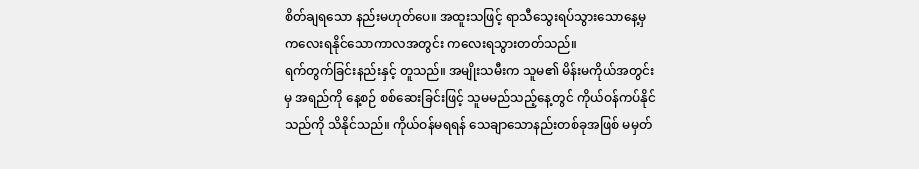စိတ်ချရသော နည်းမဟုတ်ပေ။ အထူးသဖြင့် ရာသီသွေးရပ်သွားသောနေ့မှ ကလေးရနိုင်သောကာလအတွင်း ကလေးရသွားတတ်သည်။
ရက်တွက်ခြင်းနည်းနှင့် တူသည်။ အမျိုးသမီးက သူမ၏ မိန်းမကိုယ်အတွင်းမှ အရည်ကို နေ့စဉ် စစ်ဆေးခြင်းဖြင့် သူမမည်သည့်နေ့တွင် ကိုယ်ဝန်ကပ်နိုင်သည်ကို သိနိုင်သည်။ ကိုယ်ဝန်မရရန် သေချာသောနည်းတစ်ခုအဖြစ် မမှတ်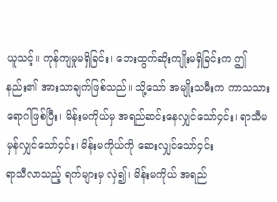ယူသင့်။ ကုန်ကျမှုမရှိခြင်း၊ ဘေးထွက်ဆိုးကျိုးမရှိခြင်းက ဤနည်း၏ အားသာချက်ဖြစ်သည်။ သို့သော် အမျိုးသမီးက ကာသသားရောဂါဖြစ်ပြီး၊ မိန်းမကိုယ်မှ အရည်ဆင်းနေလျှင်သော်၄င်း၊ ရာသီမမှန်လျှင်သော်၄င်း၊ မိန်းမကိုယ်ကို ဆေးလျှင်သော်၄င်း
ရာသီလာသည့် ရက်များမှ လှဲ၍၊ မိန်းမကိုယ် အရည်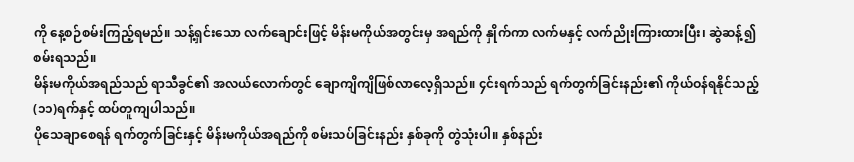ကို နေ့စဉ်စမ်းကြည့်ရမည်။ သန့်ရှင်းသော လက်ချောင်းဖြင့် မိန်းမကိုယ်အတွင်းမှ အရည်ကို နှိုက်ကာ လက်မနှင့် လက်ညိုးကြားထားပြီး၊ ဆွဲဆန့်၍ စမ်းရသည်။
မိန်းမကိုယ်အရည်သည် ရာသီခွင်၏ အလယ်လောက်တွင် ချောကျိကျိဖြစ်လာလေ့ရှိသည်။ ၄င်းရက်သည် ရက်တွက်ခြင်းနည်း၏ ကိုယ်ဝန်ရနိုင်သည့် (၁၁)ရက်နှင့် ထပ်တူကျပါသည်။
ပိုသေချာစေရန် ရက်တွက်ခြင်းနှင့် မိန်းမကိုယ်အရည်ကို စမ်းသပ်ခြင်းနည်း နှစ်ခုကို တွဲသုံးပါ။ နှစ်နည်း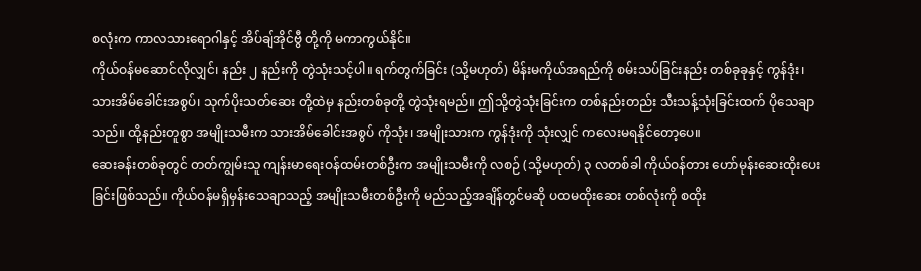စလုံးက ကာလသားရောဂါနှင့် အိပ်ချ်အိုင်ဗွီ တို့ကို မကာကွယ်နိုင်။
ကိုယ်ဝန်မဆောင်လိုလျှင်၊ နည်း ၂ နည်းကို တွဲသုံးသင့်ပါ။ ရက်တွက်ခြင်း (သို့မဟုတ်) မိန်းမကိုယ်အရည်ကို စမ်းသပ်ခြင်းနည်း တစ်ခုခုနှင့် ကွန်ဒုံး၊ သားအိမ်ခေါင်းအစွပ်၊ သုက်ပိုးသတ်ဆေး တို့ထဲမှ နည်းတစ်ခုတို့ တွဲသုံးရမည်။ ဤသို့တွဲသုံးခြင်းက တစ်နည်းတည်း သီးသန့်သုံးခြင်းထက် ပိုသေချာသည်။ ထို့နည်းတူစွာ အမျိုးသမီးက သားအိမ်ခေါင်းအစွပ် ကိုသုံး၊ အမျိုးသားက ကွန်ဒုံးကို သုံးလျှင် ကလေးမရနိုင်တော့ပေ။
ဆေးခန်းတစ်ခုတွင် တတ်ကျွမ်းသူ ကျန်းမာရေးဝန်ထမ်းတစ်ဦးက အမျိုးသမီးကို လစဉ် (သို့မဟုတ်) ၃ လတစ်ခါ ကိုယ်ဝန်တား ဟော်မုန်းဆေးထိုးပေးခြင်းဖြစ်သည်။ ကိုယ်ဝန်မရှိမှန်းသေချာသည့် အမျိုးသမီးတစ်ဦးကို မည်သည့်အချိန်တွင်မဆို ပထမထိုးဆေး တစ်လုံးကို စထိုး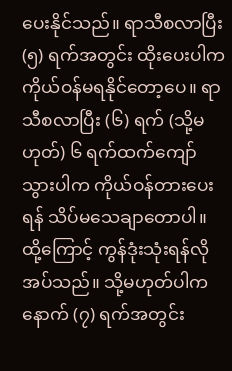ပေးနိုင်သည်။ ရာသီစလာပြီး (၅) ရက်အတွင်း ထိုးပေးပါက ကိုယ်ဝန်မရနိုင်တော့ပေ။ ရာသီစလာပြီး (၆) ရက် (သို့မဟုတ်) ၆ ရက်ထက်ကျော်သွားပါက ကိုယ်ဝန်တားပေးရန် သိပ်မသေချာတောပါ။ ထို့ကြောင့် ကွန်ဒုံးသုံးရန်လိုအပ်သည်။ သို့မဟုတ်ပါက နောက် (၇) ရက်အတွင်း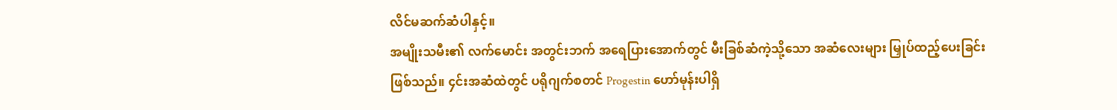လိင်မဆက်ဆံပါနှင့်။
အမျိုးသမီး၏ လက်မောင်း အတွင်းဘက် အရေပြားအောက်တွင် မီးခြစ်ဆံကဲ့သို့သော အဆံလေးများ မြှုပ်ထည့်ပေးခြင်း ဖြစ်သည်။ ၄င်းအဆံထဲတွင် ပရိုဂျက်စတင် Progestin ဟော်မုန်းပါရှိ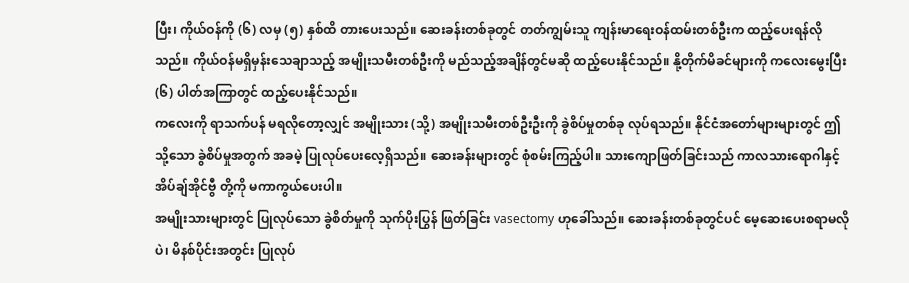ပြီး၊ ကိုယ်ဝန်ကို (၆) လမှ (၅) နှစ်ထိ တားပေးသည်။ ဆေးခန်းတစ်ခုတွင် တတ်ကျွမ်းသူ ကျန်းမာရေးဝန်ထမ်းတစ်ဦးက ထည့်ပေးရန်လိုသည်။ ကိုယ်ဝန်မရှိမှန်းသေချာသည့် အမျိုးသမီးတစ်ဦးကို မည်သည့်အချိန်တွင်မဆို ထည့်ပေးနိုင်သည်။ နို့တိုက်မိခင်များကို ကလေးမွေးပြီး (၆) ပါတ်အကြာတွင် ထည့်ပေးနိုင်သည်။
ကလေးကို ရာသက်ပန် မရလိုတော့လျှင် အမျိုးသား (သို့) အမျိုးသမီးတစ်ဦးဦးကို ခွဲစိပ်မှုတစ်ခု လုပ်ရသည်။ နိုင်ငံအတော်များများတွင် ဤသို့သော ခွဲစိပ်မှုအတွက် အခမဲ့ ပြုလုပ်ပေးလေ့ရှိသည်။ ဆေးခန်းများတွင် စုံစမ်းကြည့်ပါ။ သားကျောဖြတ်ခြင်းသည် ကာလသားရောဂါနှင့် အိပ်ချ်အိုင်ဗွီ တို့ကို မကာကွယ်ပေးပါ။
အမျိုးသားများတွင် ပြုလုပ်သော ခွဲစိတ်မှုကို သုက်ပိုးပြွန် ဖြတ်ခြင်း vasectomy ဟုခေါ်သည်။ ဆေးခန်းတစ်ခုတွင်ပင် မေ့ဆေးပေးစရာမလိုပဲ၊ မိနစ်ပိုင်းအတွင်း ပြုလုပ်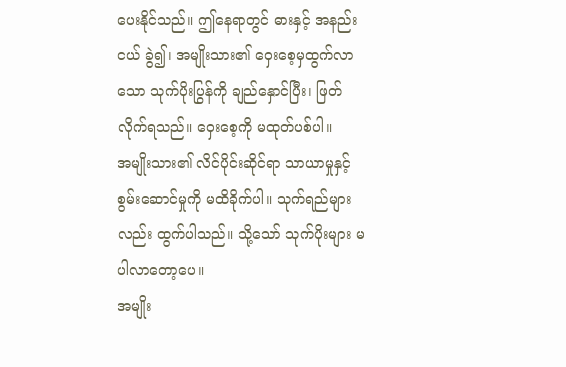ပေးနိုင်သည်။ ဤနေရာတွင် ဓားနှင့် အနည်းငယ် ခွဲ၍၊ အမျိုးသား၏ ဝှေးစေ့မှထွက်လာသော သုက်ပိုးပြွန်ကို ချည်နှောင်ပြီး၊ ဖြတ်လိုက်ရသည်။ ဝှေးစေ့ကို မထုတ်ပစ်ပါ။
အမျိုးသား၏ လိင်ပိုင်းဆိုင်ရာ သာယာမှုနှင့် စွမ်းဆောင်မှုကို မထိခိုက်ပါ။ သုက်ရည်များလည်း ထွက်ပါသည်။ သို့သော် သုက်ပိုးများ မပါလာတော့ပေ။
အမျိုး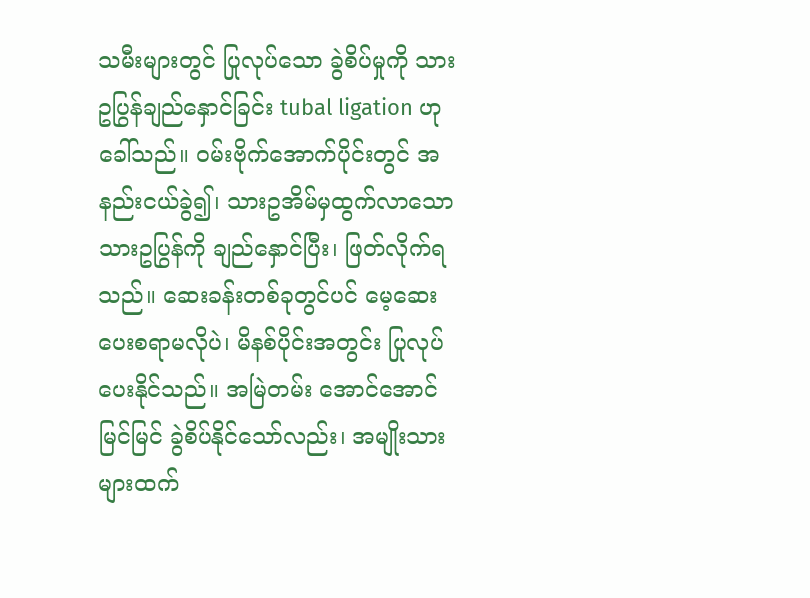သမီးများတွင် ပြုလုပ်သော ခွဲစိပ်မှုကို သားဥပြွန်ချည်နှောင်ခြင်း tubal ligation ဟုခေါ်သည်။ ဝမ်းဗိုက်အောက်ပိုင်းတွင် အနည်းငယ်ခွဲ၍၊ သားဥအိမ်မှထွက်လာသော သားဥပြွန်ကို ချည်နှောင်ပြီး၊ ဖြတ်လိုက်ရသည်။ ဆေးခန်းတစ်ခုတွင်ပင် မေ့ဆေးပေးစရာမလိုပဲ၊ မိနစ်ပိုင်းအတွင်း ပြုလုပ်ပေးနိုင်သည်။ အမြဲတမ်း အောင်အောင်မြင်မြင် ခွဲစိပ်နိုင်သော်လည်း၊ အမျိုးသားများထက်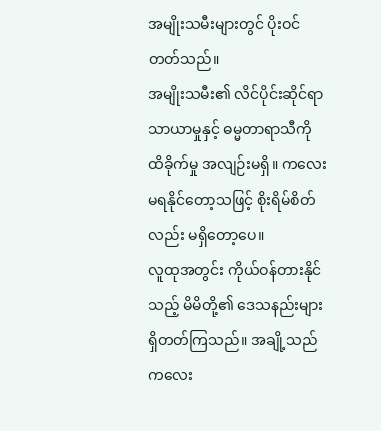အမျိုးသမီးများတွင် ပိုးဝင်တတ်သည်။
အမျိုးသမီး၏ လိင်ပိုင်းဆိုင်ရာ သာယာမှုနှင့် ဓမ္မတာရာသီကို ထိခိုက်မှု အလျဉ်းမရှိ။ ကလေးမရနိုင်တော့သဖြင့် စိုးရိမ်စိတ်လည်း မရှိတော့ပေ။
လူထုအတွင်း ကိုယ်ဝန်တားနိုင်သည့် မိမိတို့၏ ဒေသနည်းများရှိတတ်ကြသည်။ အချို့သည် ကလေး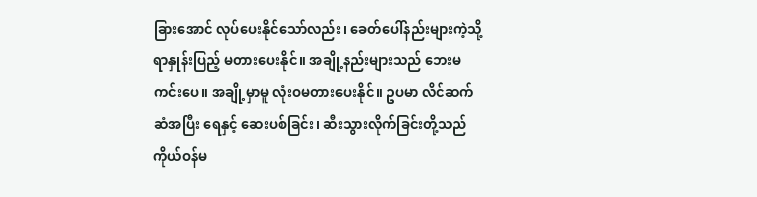ခြားအောင် လုပ်ပေးနိုင်သော်လည်း၊ ခေတ်ပေါ်နည်းများကဲ့သို့ ရာနှုန်းပြည့် မတားပေးနိုင်။ အချို့နည်းများသည် ဘေးမကင်းပေ။ အချို့မှာမူ လုံးဝမတားပေးနိုင်။ ဥပမာ လိင်ဆက်ဆံအပြီး ရေနှင့် ဆေးပစ်ခြင်း၊ ဆီးသွားလိုက်ခြင်းတို့သည် ကိုယ်ဝန်မ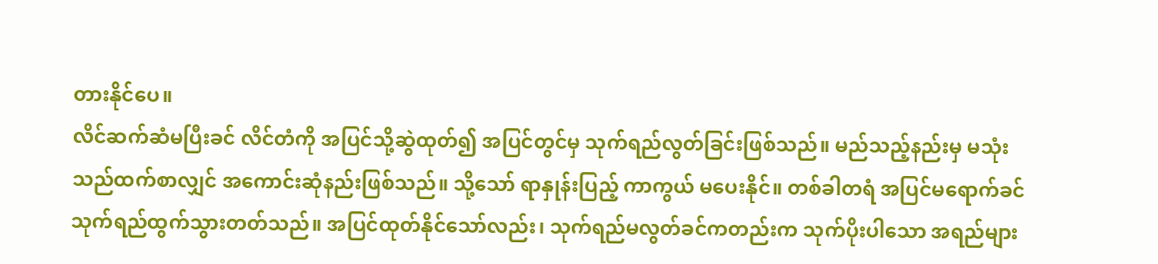တားနိုင်ပေ။
လိင်ဆက်ဆံမပြီးခင် လိင်တံကို အပြင်သို့ဆွဲထုတ်၍ အပြင်တွင်မှ သုက်ရည်လွတ်ခြင်းဖြစ်သည်။ မည်သည့်နည်းမှ မသုံးသည်ထက်စာလျှင် အကောင်းဆုံနည်းဖြစ်သည်။ သို့သော် ရာနှုန်းပြည့် ကာကွယ် မပေးနိုင်။ တစ်ခါတရံ အပြင်မရောက်ခင် သုက်ရည်ထွက်သွားတတ်သည်။ အပြင်ထုတ်နိုင်သော်လည်း၊ သုက်ရည်မလွတ်ခင်ကတည်းက သုက်ပိုးပါသော အရည်များ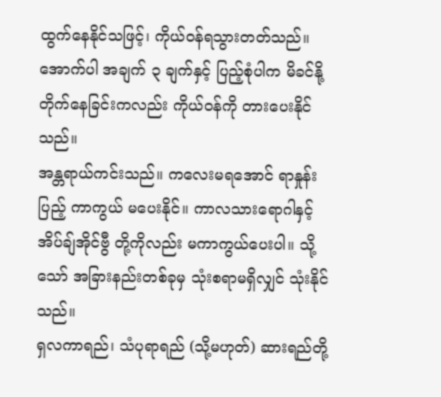ထွက်နေနိုင်သဖြင့်၊ ကိုယ်ဝန်ရသွားတတ်သည်။
အောက်ပါ အချက် ၃ ချက်နှင့် ပြည့်စုံပါက မိခင်နို့တိုက်နေခြင်းကလည်း ကိုယ်ဝန်ကို တားပေးနိုင်သည်။
အန္တရာယ်ကင်းသည်။ ကလေးမရအောင် ရာနှုန်းပြည့် ကာကွယ် မပေးနိုင်။ ကာလသားရောဂါနှင့် အိပ်ချ်အိုင်ဗွီ တို့ကိုလည်း မကာကွယ်ပေးပါ။ သို့သော် အခြားနည်းတစ်ခုမှ သုံးစရာမရှိလျှင် သုံးနိုင်သည်။
ရှလကာရည်၊ သံပုရာရည် (သို့မဟုတ်) ဆားရည်တို့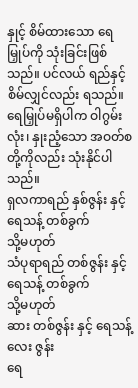နှုင့် စိမ်ထားသော ရေမြှုပ်ကို သုံးခြင်းဖြစ်သည်။ ပင်လယ် ရည်နှင့် စိမ်လျှင်လည်း ရသည်။ ရေမြှုပ်မရှိပါက ဝါဂွမ်းလုံး၊ နှုးညံ့သော အဝတ်စတို့ကိုလည်း သုံးနိုင်ပါသည်။
ရှလကာရည် နှစ်ဇွန်း နှင့် ရေသန့် တစ်ခွက်
သို့မဟုတ်
သံပုရာရည် တစ်ဇွန်း နှင့် ရေသန့် တစ်ခွက်
သို့မဟုတ်
ဆား တစ်ဇွန်း နှင့် ရေသန့် လေး ဇွန်း
ရေ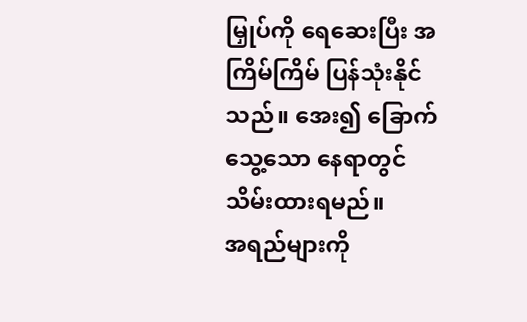မြှုပ်ကို ရေဆေးပြီး အကြိမ်ကြိမ် ပြန်သုံးနိုင်သည်။ အေး၍ ခြောက်သွေ့သော နေရာတွင် သိမ်းထားရမည်။
အရည်များကို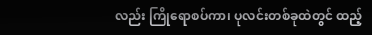လည်း ကြိုရောစပ်ကာ၊ ပုလင်းတစ်ခုထဲတွင် ထည့်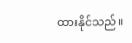ထားနိုင်သည်။